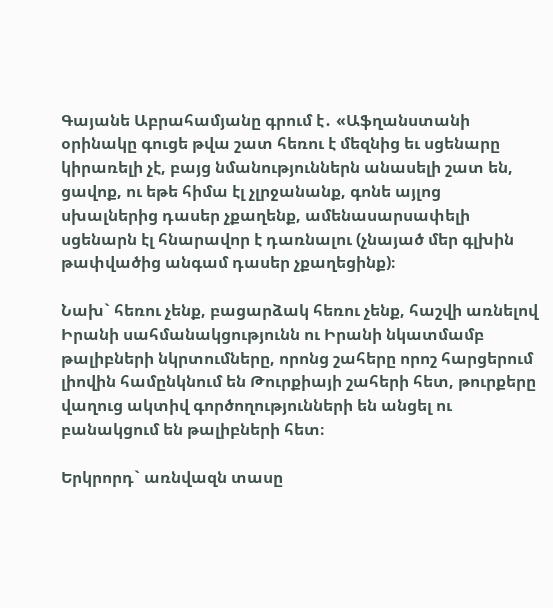Գայանե Աբրահամյանը գրում է․ «Աֆղանստանի օրինակը գուցե թվա շատ հեռու է մեզնից եւ սցենարը կիրառելի չէ, բայց նմանություններն անասելի շատ են, ցավոք, ու եթե հիմա էլ չլրջանանք, գոնե այլոց սխալներից դասեր չքաղենք, ամենասարսափելի սցենարն էլ հնարավոր է դառնալու (չնայած մեր գլխին թափվածից անգամ դասեր չքաղեցինք)։

Նախ` հեռու չենք, բացարձակ հեռու չենք, հաշվի առնելով Իրանի սահմանակցությունն ու Իրանի նկատմամբ թալիբների նկրտումները, որոնց շահերը որոշ հարցերում լիովին համընկնում են Թուրքիայի շահերի հետ, թուրքերը վաղուց ակտիվ գործողությունների են անցել ու բանակցում են թալիբների հետ։

Երկրորդ` առնվազն տասը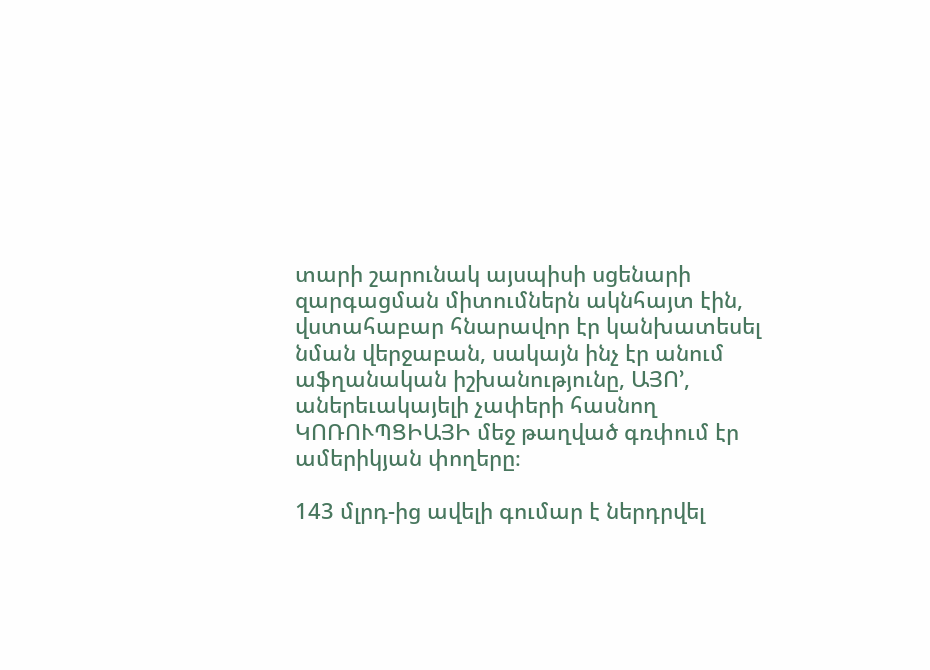տարի շարունակ այսպիսի սցենարի զարգացման միտումներն ակնհայտ էին, վստահաբար հնարավոր էր կանխատեսել նման վերջաբան, սակայն ինչ էր անում աֆղանական իշխանությունը, ԱՅՈ’, աներեւակայելի չափերի հասնող ԿՈՌՈՒՊՑԻԱՅԻ մեջ թաղված գռփում էր ամերիկյան փողերը։

143 մլրդ-ից ավելի գումար է ներդրվել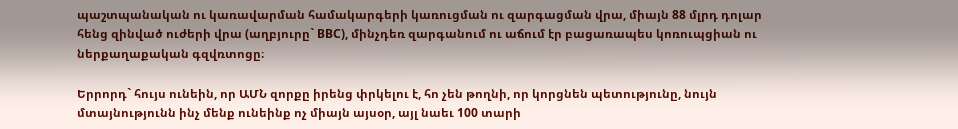պաշտպանական ու կառավարման համակարգերի կառուցման ու զարգացման վրա, միայն 88 մլրդ դոլար հենց զինված ուժերի վրա (աղբյուրը` BBC), մինչդեռ զարգանում ու աճում էր բացառապես կոռուպցիան ու ներքաղաքական գզվռտոցը։

Երրորդ` հույս ունեին, որ ԱՄՆ զորքը իրենց փրկելու է, հո չեն թողնի, որ կորցնեն պետությունը, նույն մտայնությունն ինչ մենք ունեինք ոչ միայն այսօր, այլ նաեւ 100 տարի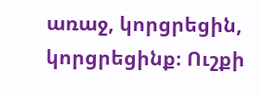առաջ, կորցրեցին, կորցրեցինք։ Ուշքի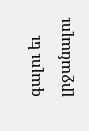գալու եւ լրջանալու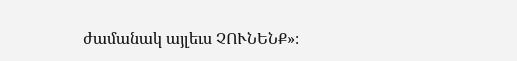ժամանակ այլեւս ՉՈՒՆԵՆՔ»։